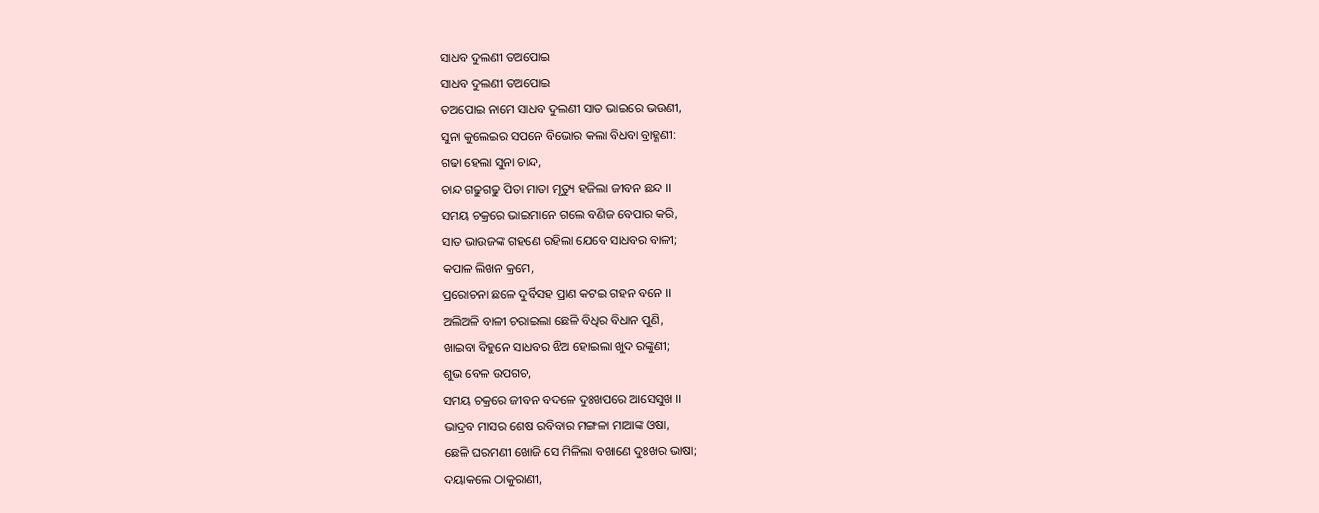ସାଧବ ଦୁଲଣୀ ତଅପୋଇ
ସାଧବ ଦୁଲଣୀ ତଅପୋଇ
ତଅପୋଇ ନାମେ ସାଧବ ଦୁଲଣୀ ସାତ ଭାଇରେ ଭଉଣୀ,
ସୁନା କୁଲେଇର ସପନେ ବିଭୋର କଲା ବିଧବା ବ୍ରାହ୍ଣଣୀ:
ଗଢା ହେଲା ସୁନା ଚାନ୍ଦ,
ଚାନ୍ଦ ଗଢୁଗଢୁ ପିତା ମାତା ମୃତ୍ୟୁ ହଜିଲା ଜୀବନ ଛନ୍ଦ ।।
ସମୟ ଚକ୍ରରେ ଭାଇମାନେ ଗଲେ ବଣିଜ ବେପାର କରି,
ସାତ ଭାଉଜଙ୍କ ଗହଣେ ରହିଲା ଯେବେ ସାଧବର ବାଳୀ;
କପାଳ ଲିଖନ କ୍ରମେ,
ପ୍ରରୋଚନା ଛଳେ ଦୁର୍ବିସହ ପ୍ରାଣ କଟଇ ଗହନ ବନେ ।।
ଅଲିଅଳି ବାଳୀ ଚରାଇଲା ଛେଳି ବିଧିର ବିଧାନ ପୁଣି,
ଖାଇବା ବିହୁନେ ସାଧବର ଝିଅ ହୋଇଲା ଖୁଦ ରଙ୍କୁଣୀ;
ଶୁଭ ବେଳ ଉପଗଚ,
ସମୟ ଚକ୍ରରେ ଜୀବନ ବଦଳେ ଦୁଃଖପରେ ଆସେସୁଖ ।।
ଭାଦ୍ରବ ମାସର ଶେଷ ରବିବାର ମଙ୍ଗଳା ମାଆଙ୍କ ଓଷା,
ଛେଳି ଘରମଣୀ ଖୋଜି ସେ ମିଳିଲା ବଖାଣେ ଦୁଃଖର ଭାଷା;
ଦୟାକଲେ ଠାକୁରାଣୀ,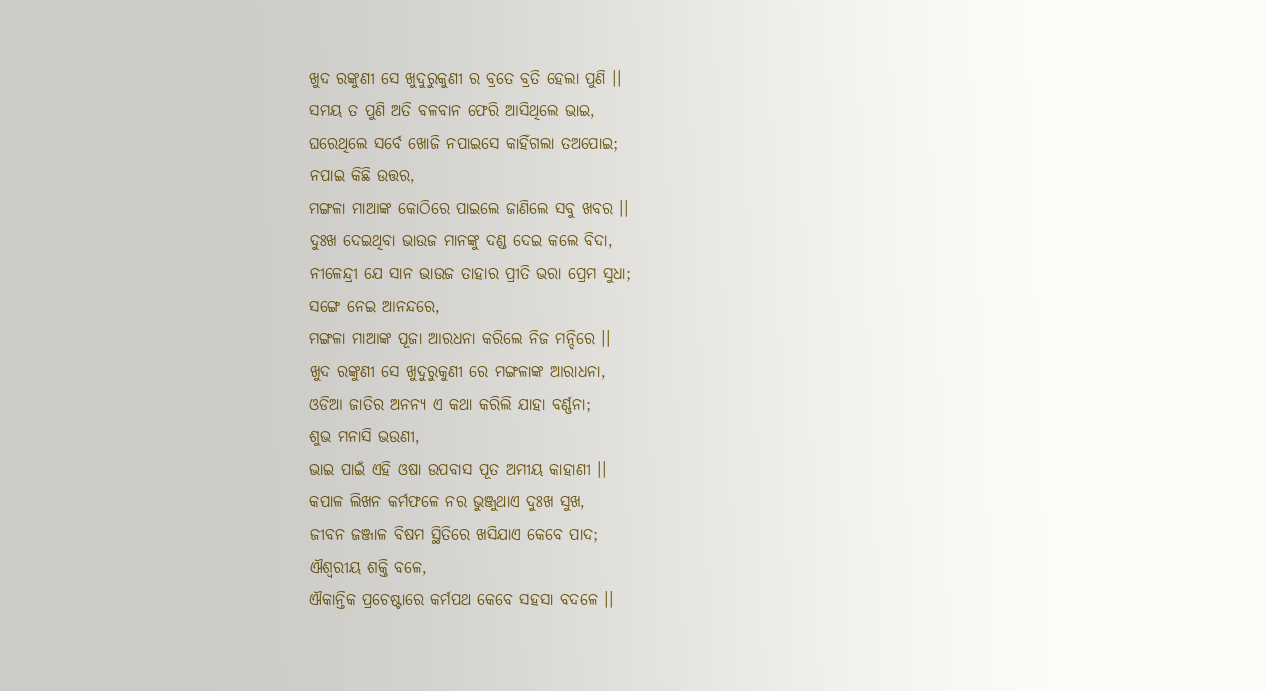ଖୁଦ ରଙ୍କୁଣୀ ସେ ଖୁଦୁରୁକୁଣୀ ର ବ୍ରତେ ବ୍ରତି ହେଲା ପୁଣି ।।
ସମୟ ତ ପୁଣି ଅତି ବଳବାନ ଫେରି ଆସିଥିଲେ ଭାଇ,
ଘରେଥିଲେ ସର୍ବେ ଖୋଜି ନପାଇସେ କାହିଁଗଲା ତଅପୋଇ;
ନପାଇ କିଛି ଉତ୍ତର,
ମଙ୍ଗଳା ମାଆଙ୍କ କୋଠିରେ ପାଇଲେ ଜାଣିଲେ ସବୁ ଖବର ।।
ଦୁଃଖ ଦେଇଥିବା ଭାଉଜ ମାନଙ୍କୁ ଦଣ୍ଡ ଦେଇ କଲେ ବିଦା,
ନୀଳେନ୍ଦ୍ରୀ ଯେ ସାନ ଭାଉଜ ତାହାର ପ୍ରୀତି ଭରା ପ୍ରେମ ସୁଧା;
ସଙ୍ଗେ ନେଇ ଆନନ୍ଦରେ,
ମଙ୍ଗଳା ମାଆଙ୍କ ପୂଜା ଆରଧନା କରିଲେ ନିଜ ମନ୍ଦିରେ ।।
ଖୁଦ ରଙ୍କୁଣୀ ସେ ଖୁଦୁରୁକୁଣୀ ରେ ମଙ୍ଗଳାଙ୍କ ଆରାଧନା,
ଓଡିଆ ଜାତିର ଅନନ୍ୟ ଏ କଥା କରିଲି ଯାହା ବର୍ଣ୍ଣନା;
ଶୁଭ ମନାସି ଭଉଣୀ,
ଭାଇ ପାଇଁ ଏହି ଓଷା ଉପବାସ ପୂତ ଅମୀୟ କାହାଣୀ ।।
କପାଳ ଲିଖନ କର୍ମଫଳେ ନର ଭୁଞ୍ଜୁଥାଏ ଦୁଃଖ ସୁଖ,
ଜୀବନ ଜଞ୍ଜାଳ ବିଷମ ସ୍ଥିତିରେ ଖସିଯାଏ କେବେ ପାଦ;
ଐଶ୍ଵରୀୟ ଶକ୍ତି ବଳେ,
ଐକାନ୍ତିକ ପ୍ରଚେଷ୍ଟାରେ କର୍ମପଥ କେବେ ସହସା ବଦଳେ ।।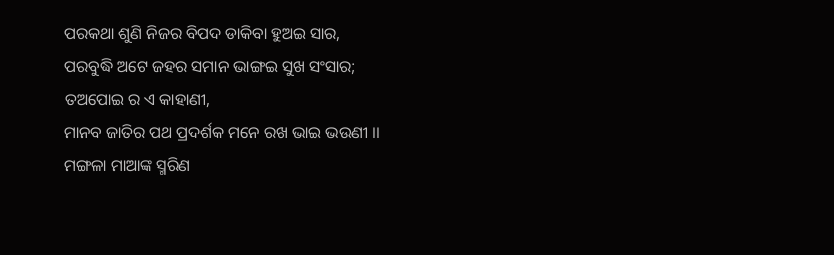ପରକଥା ଶୁଣି ନିଜର ବିପଦ ଡାକିବା ହୁଅଇ ସାର,
ପରବୁଦ୍ଧି ଅଟେ ଜହର ସମାନ ଭାଙ୍ଗଇ ସୁଖ ସଂସାର;
ତଅପୋଇ ର ଏ କାହାଣୀ,
ମାନବ ଜାତିର ପଥ ପ୍ରଦର୍ଶକ ମନେ ରଖ ଭାଇ ଭଉଣୀ ।।
ମଙ୍ଗଳା ମାଆଙ୍କ ସ୍ମରିଣ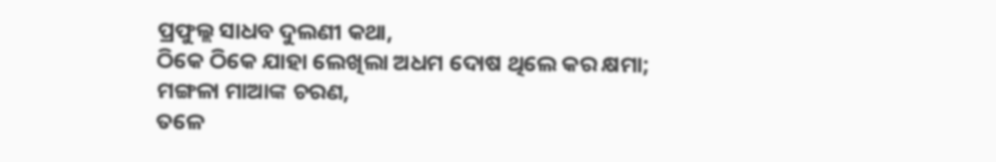ପ୍ରଫୁଲ୍ଲ ସାଧବ ଦୁଲଣୀ କଥା,
ଠିକେ ଠିକେ ଯାହା ଲେଖିଲା ଅଧମ ଦୋଷ ଥିଲେ କର କ୍ଷମା;
ମଙ୍ଗଳା ମାଆଙ୍କ ଚରଣ,
ତଳେ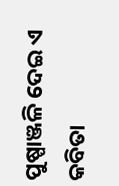ପୁଷ୍ପାଞ୍ଜଳି ଦେଇ ଏ କବିତା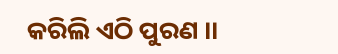କରିଲି ଏଠି ପୁରଣ ।।